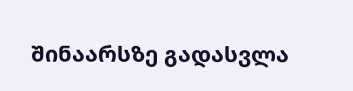შინაარსზე გადასვლა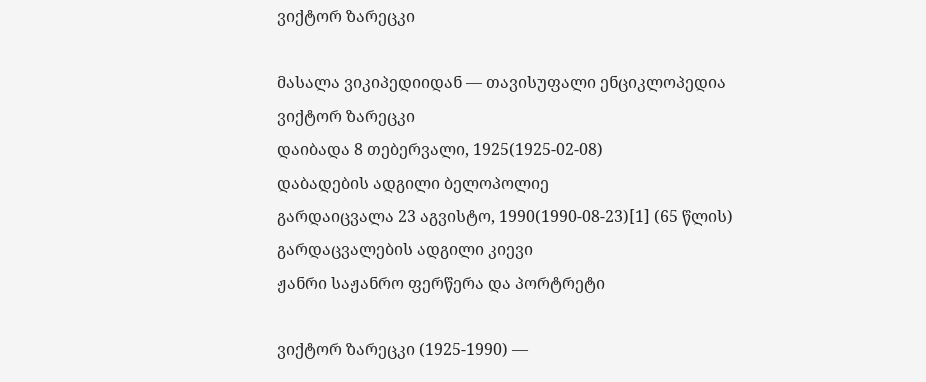ვიქტორ ზარეცკი

მასალა ვიკიპედიიდან — თავისუფალი ენციკლოპედია
ვიქტორ ზარეცკი
დაიბადა 8 თებერვალი, 1925(1925-02-08)
დაბადების ადგილი ბელოპოლიე
გარდაიცვალა 23 აგვისტო, 1990(1990-08-23)[1] (65 წლის)
გარდაცვალების ადგილი კიევი
ჟანრი საჟანრო ფერწერა და პორტრეტი

ვიქტორ ზარეცკი (1925-1990) —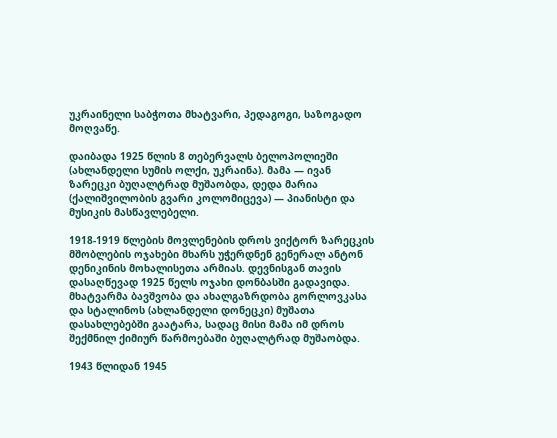უკრაინელი საბჭოთა მხატვარი, პედაგოგი, საზოგადო მოღვაწე.

დაიბადა 1925 წლის 8 თებერვალს ბელოპოლიეში (ახლანდელი სუმის ოლქი, უკრაინა). მამა — ივან ზარეცკი ბუღალტრად მუშაობდა, დედა მარია (ქალიშვილობის გვარი კოლომიცევა) — პიანისტი და მუსიკის მასწავლებელი.

1918-1919 წლების მოვლენების დროს ვიქტორ ზარეცკის მშობლების ოჯახები მხარს უჭერდნენ გენერალ ანტონ დენიკინის მოხალისეთა არმიას. დევნისგან თავის დასაღწევად 1925 წელს ოჯახი დონბასში გადავიდა. მხატვარმა ბავშვობა და ახალგაზრდობა გორლოვკასა და სტალინოს (ახლანდელი დონეცკი) მუშათა დასახლებებში გაატარა, სადაც მისი მამა იმ დროს შექმნილ ქიმიურ წარმოებაში ბუღალტრად მუშაობდა.

1943 წლიდან 1945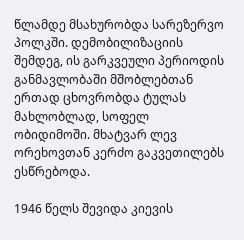წლამდე მსახურობდა სარეზერვო პოლკში. დემობილიზაციის შემდეგ, ის გარკვეული პერიოდის განმავლობაში მშობლებთან ერთად ცხოვრობდა ტულას მახლობლად, სოფელ ობიდიმოში. მხატვარ ლევ ორეხოვთან კერძო გაკვეთილებს ესწრებოდა.

1946 წელს შევიდა კიევის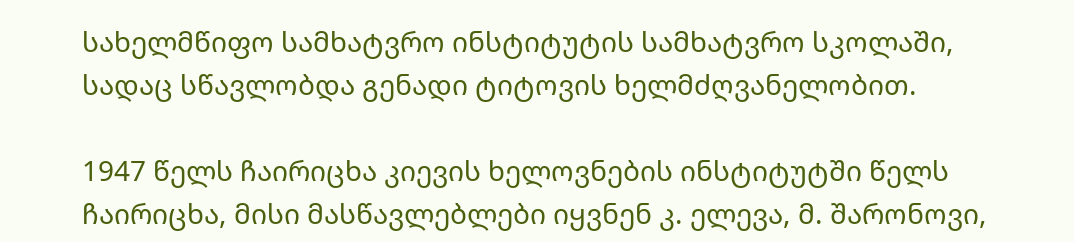სახელმწიფო სამხატვრო ინსტიტუტის სამხატვრო სკოლაში, სადაც სწავლობდა გენადი ტიტოვის ხელმძღვანელობით.

1947 წელს ჩაირიცხა კიევის ხელოვნების ინსტიტუტში წელს ჩაირიცხა, მისი მასწავლებლები იყვნენ კ. ელევა, მ. შარონოვი,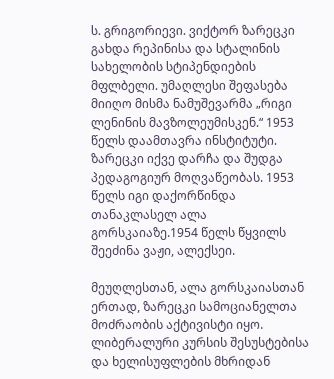ს. გრიგორიევი. ვიქტორ ზარეცკი გახდა რეპინისა და სტალინის სახელობის სტიპენდიების მფლბელი. უმაღლესი შეფასება მიიღო მისმა ნამუშევარმა „რიგი ლენინის მავზოლეუმისკენ.“ 1953 წელს დაამთავრა ინსტიტუტი. ზარეცკი იქვე დარჩა და შუდგა პედაგოგიურ მოღვაწეობას. 1953 წელს იგი დაქორწინდა თანაკლასელ ალა გორსკაიაზე.1954 წელს წყვილს შეეძინა ვაჟი, ალექსეი.

მეუღლესთან, ალა გორსკაიასთან ერთად, ზარეცკი სამოციანელთა მოძრაობის აქტივისტი იყო. ლიბერალური კურსის შესუსტებისა და ხელისუფლების მხრიდან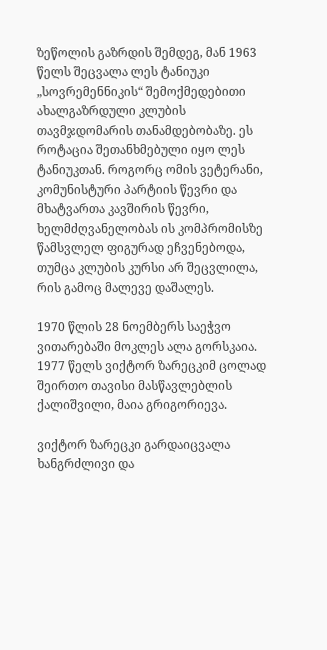ზეწოლის გაზრდის შემდეგ, მან 1963 წელს შეცვალა ლეს ტანიუკი „სოვრემენნიკის“ შემოქმედებითი ახალგაზრდული კლუბის თავმჯდომარის თანამდებობაზე. ეს როტაცია შეთანხმებული იყო ლეს ტანიუკთან. როგორც ომის ვეტერანი, კომუნისტური პარტიის წევრი და მხატვართა კავშირის წევრი, ხელმძღვანელობას ის კომპრომისზე წამსვლელ ფიგურად ეჩვენებოდა, თუმცა კლუბის კურსი არ შეცვლილა, რის გამოც მალევე დაშალეს.

1970 წლის 28 ნოემბერს საეჭვო ვითარებაში მოკლეს ალა გორსკაია. 1977 წელს ვიქტორ ზარეცკიმ ცოლად შეირთო თავისი მასწავლებლის ქალიშვილი, მაია გრიგორიევა.

ვიქტორ ზარეცკი გარდაიცვალა ხანგრძლივი და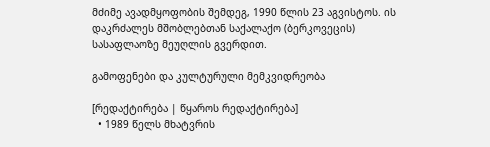მძიმე ავადმყოფობის შემდეგ, 1990 წლის 23 აგვისტოს. ის დაკრძალეს მშობლებთან საქალაქო (ბერკოვეცის) სასაფლაოზე მეუღლის გვერდით.

გამოფენები და კულტურული მემკვიდრეობა

[რედაქტირება | წყაროს რედაქტირება]
  • 1989 წელს მხატვრის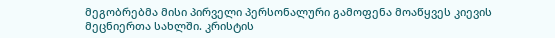მეგობრებმა მისი პირველი პერსონალური გამოფენა მოაწყვეს კიევის მეცნიერთა სახლში. კრისტის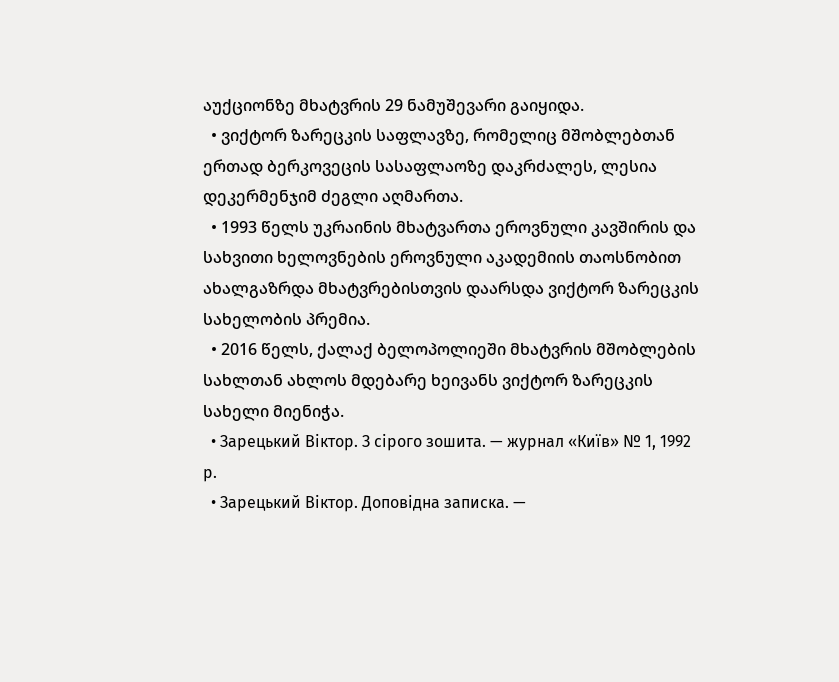აუქციონზე მხატვრის 29 ნამუშევარი გაიყიდა.
  • ვიქტორ ზარეცკის საფლავზე, რომელიც მშობლებთან ერთად ბერკოვეცის სასაფლაოზე დაკრძალეს, ლესია დეკერმენჯიმ ძეგლი აღმართა.
  • 1993 წელს უკრაინის მხატვართა ეროვნული კავშირის და სახვითი ხელოვნების ეროვნული აკადემიის თაოსნობით ახალგაზრდა მხატვრებისთვის დაარსდა ვიქტორ ზარეცკის სახელობის პრემია.
  • 2016 წელს, ქალაქ ბელოპოლიეში მხატვრის მშობლების სახლთან ახლოს მდებარე ხეივანს ვიქტორ ზარეცკის სახელი მიენიჭა.
  • Зарецький Віктор. З сірого зошита. — журнал «Київ» № 1, 1992 р.
  • Зарецький Віктор. Доповідна записка. —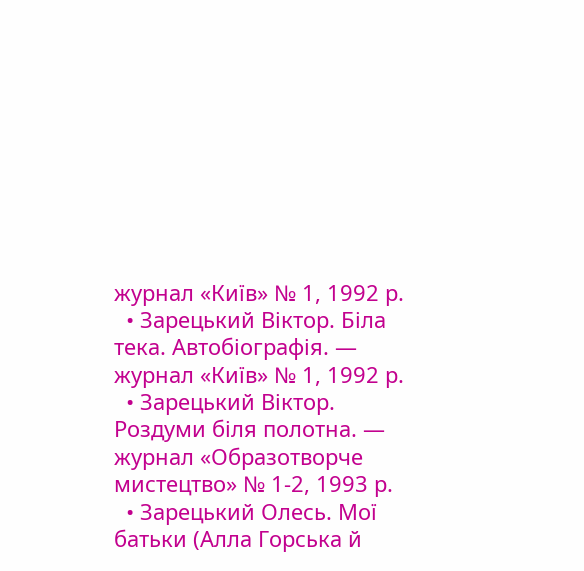журнал «Київ» № 1, 1992 р.
  • Зарецький Віктор. Біла тека. Автобіографія. — журнал «Київ» № 1, 1992 р.
  • Зарецький Віктор. Роздуми біля полотна. — журнал «Образотворче мистецтво» № 1-2, 1993 р.
  • Зарецький Олесь. Мої батьки (Алла Горська й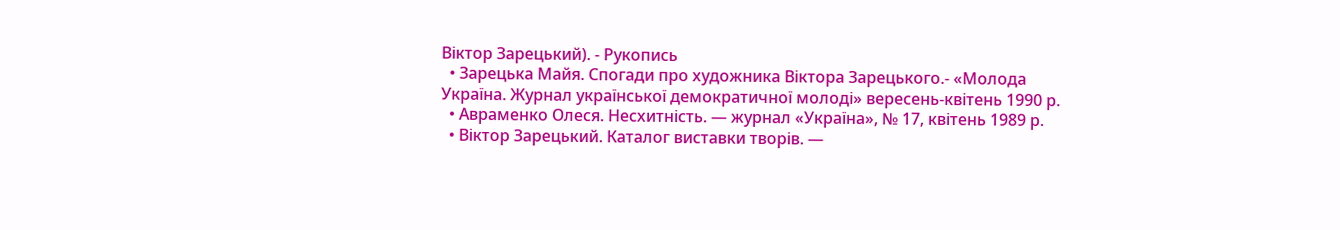Віктор Зарецький). - Рукопись
  • Зарецька Майя. Спогади про художника Віктора Зарецького.- «Молода Україна. Журнал української демократичної молоді» вересень-квітень 1990 р.
  • Авраменко Олеся. Несхитність. — журнал «Україна», № 17, квітень 1989 р.
  • Віктор Зарецький. Каталог виставки творів. —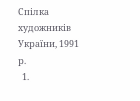Спілка художників України, 1991 р.
  1.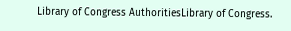Library of Congress AuthoritiesLibrary of Congress.